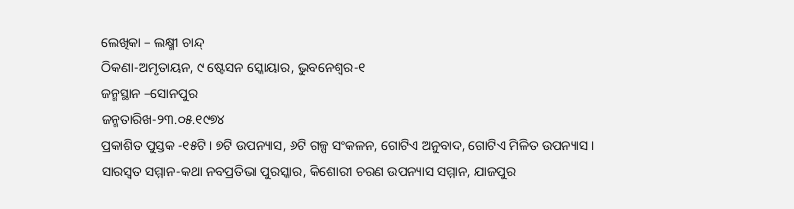ଲେଖିକା – ଲକ୍ଷ୍ମୀ ଚାନ୍ଦ୍
ଠିକଣା-ଅମୃତାୟନ, ୯ ଷ୍ଟେସନ ସ୍କୋୟାର, ଭୁବନେଶ୍ୱର-୧
ଜନ୍ମସ୍ଥାନ –ସୋନପୁର
ଜନ୍ମତାରିଖ-୨୩.୦୫.୧୯୭୪
ପ୍ରକାଶିତ ପୁସ୍ତକ -୧୫ଟି । ୭ଟି ଉପନ୍ୟାସ, ୬ଟି ଗଳ୍ପ ସଂକଳନ, ଗୋଟିଏ ଅନୁବାଦ, ଗୋଟିଏ ମିଳିତ ଉପନ୍ୟାସ ।
ସାରସ୍ୱତ ସମ୍ମାନ-କଥା ନବପ୍ରତିଭା ପୁରସ୍କାର, କିଶୋରୀ ଚରଣ ଉପନ୍ୟାସ ସମ୍ମାନ, ଯାଜପୁର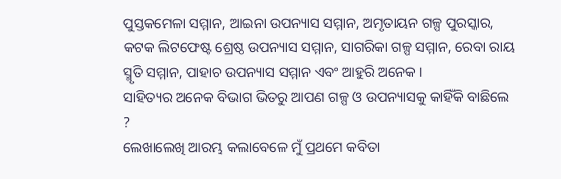ପୁସ୍ତକମେଳା ସମ୍ମାନ, ଆଇନା ଉପନ୍ୟାସ ସମ୍ମାନ, ଅମୃତାୟନ ଗଳ୍ପ ପୁରସ୍କାର, କଟକ ଲିଟଫେଷ୍ଟ ଶ୍ରେଷ୍ଠ ଉପନ୍ୟାସ ସମ୍ମାନ, ସାଗରିକା ଗଳ୍ପ ସମ୍ମାନ, ରେବା ରାୟ ସ୍ମୃତି ସମ୍ମାନ, ପାହାଚ ଉପନ୍ୟାସ ସମ୍ମାନ ଏବଂ ଆହୁରି ଅନେକ ।
ସାହିତ୍ୟର ଅନେକ ବିଭାଗ ଭିତରୁ ଆପଣ ଗଳ୍ପ ଓ ଉପନ୍ୟାସକୁ କାହିଁକି ବାଛିଲେ ?
ଲେଖାଲେଖି ଆରମ୍ଭ କଲାବେଳେ ମୁଁ ପ୍ରଥମେ କବିତା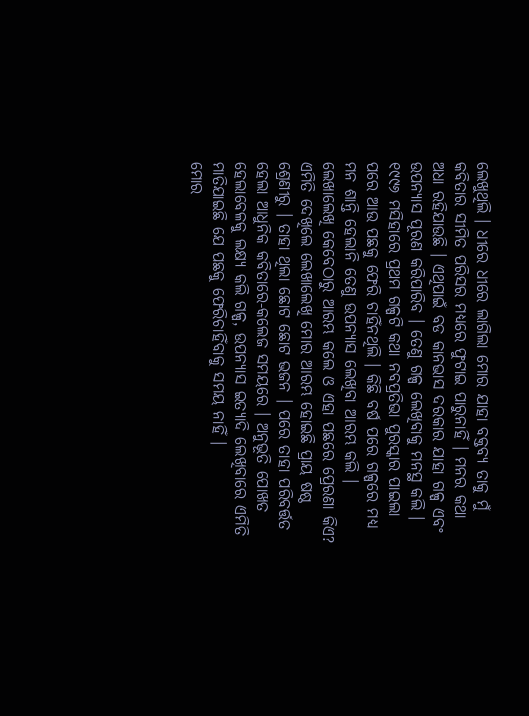ଲେଖୁଥିଲି । ଧୀରେ ଧୀରେ ଲାଗିଲା ମୋର ଯାହା ବକ୍ତବ୍ୟ ତାକୁ ମୁଁ କବିତାର ସୀମିତ ପରିସର ମଧ୍ୟରେ ଫୁଟାଇ ପାରୁନାହିଁ । ମନର କଥା ଅଧା ରହିଯାଉଛି । ଏଥିପାଇଁ ବଡ କାନଭାସ ଦରକାର ଯାହା ଗଳ୍ପ ଏବଂ ଉପନ୍ୟାସ ପୂରଣ କରିପାରିବ । ତେଣୁ ଗଳ୍ପ ଲେଖିବାକୁ ମନସ୍ଥ କଲି । ୧୯୯୬ ମସିହାରେ ପ୍ରଥମ ଗଳ୍ପଟି କଥା ନବପ୍ରତିଭା ପୁରସ୍କାର ପାଇଲା ପରେ ଆଉ ପଛକୁ ଫେରି ଚାହିଁନଥିଲି । କିଛି ବର୍ଷ ପରେ ଗଳ୍ପରେ ମଧ୍ୟ ମନ ଶାନ୍ତି ହେଲାନି ତେଣୁ ଉପନ୍ୟାସ ଲେଖିବା ଆରମ୍ଭ କଲି ।
ଲେଖାଲେଖି କେବେଠାରୁ ଆରମ୍ଭ କଲେ ଓ ଏହା ପଛରେ ପ୍ରେରଣା କିଏ?
ଏମିତି ଦେଖିଲେ ଲେଖାଲେଖି ମୋର ଆରମ୍ଭ ହୋଇଛି ପ୍ରାୟ ଷଷ୍ଠ ଶ୍ରେଣୀରୁ । ତାହା ଥିଲା ଛୋଟ ଛୋଟ ଭଜନ । ପରେ ତାହା ପରିବର୍ତ୍ତତ ହେଲା ଆଧୁନିକ କବିତାରେ-କଲେଜ ସମୟରେ । ଅନୁଭୂତି ପୋଖତ ହେଲାବେଳକୁ ଲକ୍ଷ୍ୟ କଲି ଗଳ୍ପ, ଉପନ୍ୟାସ ଇତ୍ୟାଦି ଲେଖିବାରେ ଏମିତି ମାତିଯାଇଛି ଯେ ପଛକୁ ଫେରିଚାହିଁବାକୁ ସମୟ ନାହିଁ ।
ମୋର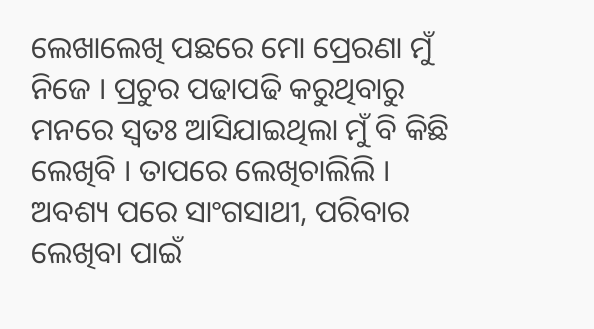ଲେଖାଲେଖି ପଛରେ ମୋ ପ୍ରେରଣା ମୁଁ ନିଜେ । ପ୍ରଚୁର ପଢାପଢି କରୁଥିବାରୁ ମନରେ ସ୍ୱତଃ ଆସିଯାଇଥିଲା ମୁଁ ବି କିଛି ଲେଖିବି । ତାପରେ ଲେଖିଚାଲିଲି । ଅବଶ୍ୟ ପରେ ସାଂଗସାଥୀ, ପରିବାର ଲେଖିବା ପାଇଁ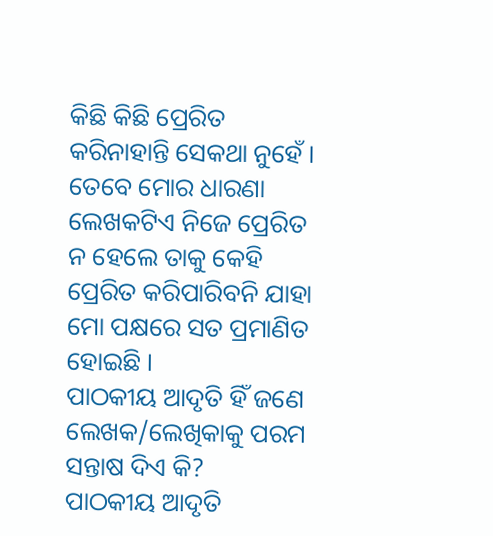କିଛି କିଛି ପ୍ରେରିତ କରିନାହାନ୍ତି ସେକଥା ନୁହେଁ । ତେବେ ମୋର ଧାରଣା ଲେଖକଟିଏ ନିଜେ ପ୍ରେରିତ ନ ହେଲେ ତାକୁ କେହି ପ୍ରେରିତ କରିପାରିବନି ଯାହା ମୋ ପକ୍ଷରେ ସତ ପ୍ରମାଣିତ ହୋଇଛି ।
ପାଠକୀୟ ଆଦୃତି ହିଁ ଜଣେ ଲେଖକ/ଲେଖିକାକୁ ପରମ ସନ୍ତାଷ ଦିଏ କି?
ପାଠକୀୟ ଆଦୃତି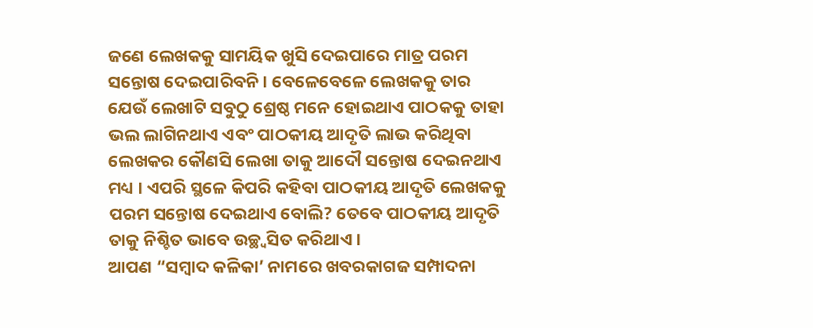ଜଣେ ଲେଖକକୁ ସାମୟିକ ଖୁସି ଦେଇପାରେ ମାତ୍ର ପରମ ସନ୍ତୋଷ ଦେଇପାରିବନି । ବେଳେବେଳେ ଲେଖକକୁ ତାର ଯେଉଁ ଲେଖାଟି ସବୁଠୁ ଶ୍ରେଷ୍ଠ ମନେ ହୋଇଥାଏ ପାଠକକୁ ତାହା ଭଲ ଲାଗିନଥାଏ ଏବଂ ପାଠକୀୟ ଆଦୃତି ଲାଭ କରିଥିବା ଲେଖକର କୌଣସି ଲେଖା ତାକୁ ଆଦୌ ସନ୍ତୋଷ ଦେଇନଥାଏ ମଧ୍ୟ । ଏପରି ସ୍ଥଳେ କିପରି କହିବା ପାଠକୀୟ ଆଦୃତି ଲେଖକକୁ ପରମ ସନ୍ତୋଷ ଦେଇଥାଏ ବୋଲି? ତେବେ ପାଠକୀୟ ଆଦୃତି ତାକୁ ନିଶ୍ଚିତ ଭାବେ ଉଚ୍ଛ୍ୱସିତ କରିଥାଏ ।
ଆପଣ “ସମ୍ବାଦ କଳିକା’ ନାମରେ ଖବରକାଗଜ ସମ୍ପାଦନା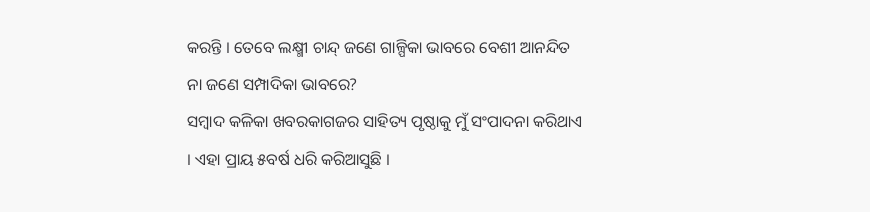କରନ୍ତି । ତେବେ ଲକ୍ଷ୍ମୀ ଚାନ୍ଦ୍ ଜଣେ ଗାଳ୍ପିକା ଭାବରେ ବେଶୀ ଆନନ୍ଦିତ ନା ଜଣେ ସମ୍ପାଦିକା ଭାବରେ?
ସମ୍ବାଦ କଳିକା ଖବରକାଗଜର ସାହିତ୍ୟ ପୃଷ୍ଠାକୁ ମୁଁ ସଂପାଦନା କରିଥାଏ । ଏହା ପ୍ରାୟ ୫ବର୍ଷ ଧରି କରିଆସୁଛି ।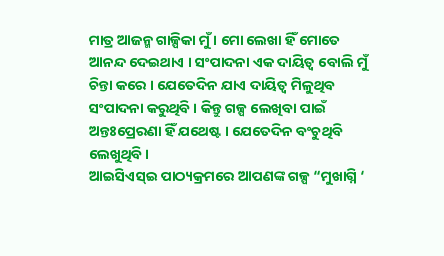ମାତ୍ର ଆଜନ୍ମ ଗାଳ୍ପିକା ମୁଁ । ମୋ ଲେଖା ହିଁ ମୋତେ ଆନନ୍ଦ ଦେଇଥାଏ । ସଂପାଦନା ଏକ ଦାୟିତ୍ୱ ବୋଲି ମୁଁ ଚିନ୍ତା କରେ । ଯେତେଦିନ ଯାଏ ଦାୟିତ୍ୱ ମିଳୁଥିବ ସଂପାଦନା କରୁଥିବି । କିନ୍ତୁ ଗଳ୍ପ ଲେଖିବା ପାଇଁ ଅନ୍ତଃପ୍ରେରଣା ହିଁ ଯଥେଷ୍ଟ । ଯେତେଦିନ ବଂଚୁଥିବି ଲେଖୁଥିବି ।
ଆଇସିଏସ୍ଇ ପାଠ୍ୟକ୍ରମରେ ଆପଣଙ୍କ ଗଳ୍ପ “ମୁଖାଗ୍ନି ‘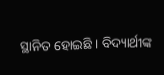ସ୍ଥାନିତ ହୋଇଛି । ବିଦ୍ୟାର୍ଥୀଙ୍କ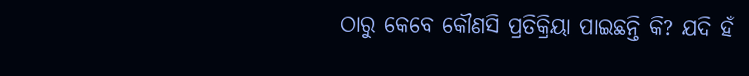ଠାରୁ କେବେ କୌଣସି ପ୍ରତିକ୍ରିୟା ପାଇଛନ୍ତି କି? ଯଦି ହଁ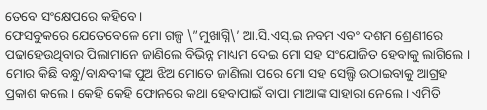ତେବେ ସଂକ୍ଷେପରେ କହିବେ ।
ଫେସବୁକରେ ଯେତେବେଳେ ମୋ ଗଳ୍ପ \”ମୁଖାଗ୍ନି\’ ଆ.ସି.ଏସ୍.ଇ ନବମ ଏବଂ ଦଶମ ଶ୍ରେଣୀରେ ପଢାହେଉଥିବାର ପିଲାମାନେ ଜାଣିଲେ ବିଭିନ୍ନ ମାଧ୍ୟମ ଦେଇ ମୋ ସହ ସଂଯୋଜିତ ହେବାକୁ ଲାଗିଲେ । ମୋର କିଛି ବନ୍ଧୁ/ବାନ୍ଧବୀଙ୍କ ପୁଅ ଝିଅ ମୋତେ ଜାଣିଲା ପରେ ମୋ ସହ ସେଲ୍ଫି ଉଠାଇବାକୁ ଆଗ୍ରହ ପ୍ରକାଶ କଲେ । କେହି କେହି ଫୋନରେ କଥା ହେବାପାଇଁ ବାପା ମାଆଙ୍କ ସାହାରା ନେଲେ । ଏମିତି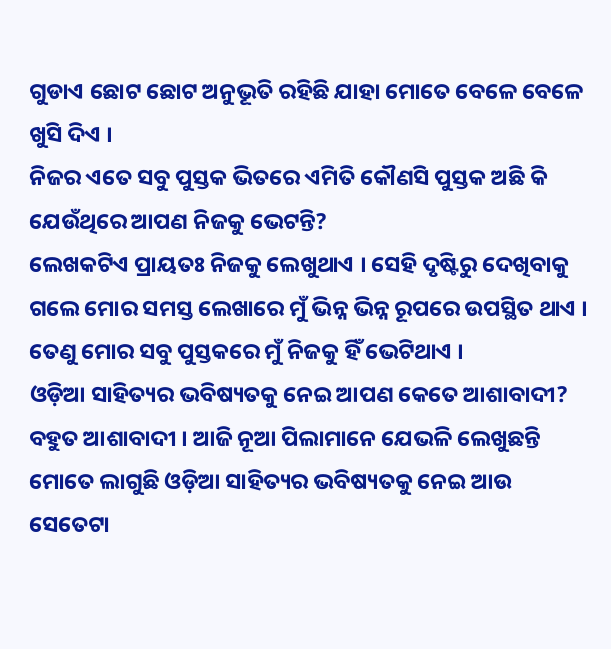ଗୁଡାଏ ଛୋଟ ଛୋଟ ଅନୁଭୂତି ରହିଛି ଯାହା ମୋତେ ବେଳେ ବେଳେ ଖୁସି ଦିଏ ।
ନିଜର ଏତେ ସବୁ ପୁସ୍ତକ ଭିତରେ ଏମିତି କୌଣସି ପୁସ୍ତକ ଅଛି କି ଯେଉଁଥିରେ ଆପଣ ନିଜକୁ ଭେଟନ୍ତି?
ଲେଖକଟିଏ ପ୍ରାୟତଃ ନିଜକୁ ଲେଖୁଥାଏ । ସେହି ଦୃଷ୍ଟିରୁ ଦେଖିବାକୁ ଗଲେ ମୋର ସମସ୍ତ ଲେଖାରେ ମୁଁ ଭିନ୍ନ ଭିନ୍ନ ରୂପରେ ଉପସ୍ଥିତ ଥାଏ । ତେଣୁ ମୋର ସବୁ ପୁସ୍ତକରେ ମୁଁ ନିଜକୁ ହିଁ ଭେଟିଥାଏ ।
ଓଡ଼ିଆ ସାହିତ୍ୟର ଭବିଷ୍ୟତକୁ ନେଇ ଆପଣ କେତେ ଆଶାବାଦୀ?
ବହୁତ ଆଶାବାଦୀ । ଆଜି ନୂଆ ପିଲାମାନେ ଯେଭଳି ଲେଖୁଛନ୍ତି ମୋତେ ଲାଗୁଛି ଓଡ଼ିଆ ସାହିତ୍ୟର ଭବିଷ୍ୟତକୁ ନେଇ ଆଉ ସେତେଟା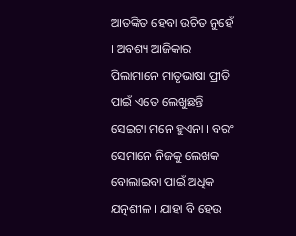ଆତଙ୍କିତ ହେବା ଉଚିତ ନୁହେଁ । ଅବଶ୍ୟ ଆଜିକାର ପିଲାମାନେ ମାତୃଭାଷା ପ୍ରୀତି ପାଇଁ ଏତେ ଲେଖୁଛନ୍ତି ସେଇଟା ମନେ ହୁଏନା । ବରଂ ସେମାନେ ନିଜକୁ ଲେଖକ ବୋଲାଇବା ପାଇଁ ଅଧିକ ଯତ୍ନଶୀଳ । ଯାହା ବି ହେଉ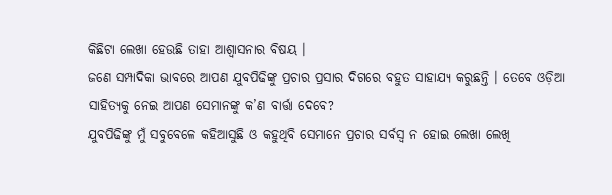କିଛିଟା ଲେଖା ହେଉଛି ତାହା ଆଶ୍ୱାସନାର ବିଷୟ ।
ଜଣେ ସମ୍ପାଦିକା ଭାବରେ ଆପଣ ଯୁବପିଢିଙ୍କୁ ପ୍ରଚାର ପ୍ରସାର ଦିଗରେ ବହୁତ ସାହାଯ୍ୟ କରୁଛନ୍ତି । ତେବେ ଓଡ଼ିଆ ସାହିତ୍ୟକୁ ନେଇ ଆପଣ ସେମାନଙ୍କୁ କ’ଣ ବାର୍ତ୍ତା ଦେବେ?
ଯୁବପିଢିଙ୍କୁ ମୁଁ ସବୁବେଳେ କହିଆସୁଛି ଓ କହୁଥିବି ସେମାନେ ପ୍ରଚାର ସର୍ବସ୍ୱ ନ ହୋଇ ଲେଖା ଲେଖି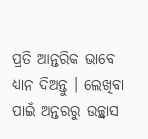ପ୍ରତି ଆନ୍ତରିକ ଭାବେ ଧ୍ୟାନ ଦିଅନ୍ତୁ । ଲେଖିବା ପାଇଁ ଅନ୍ତରରୁ ଉଚ୍ଛ୍ୱାସ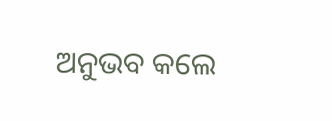ଅନୁଭବ କଲେ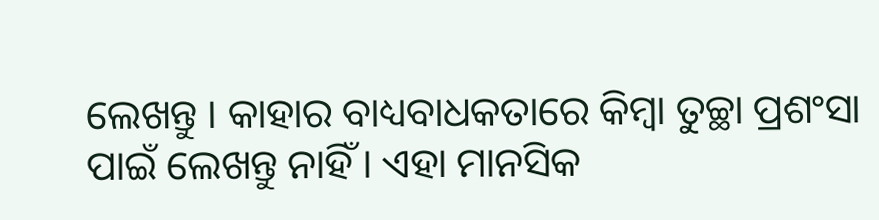ଲେଖନ୍ତୁ । କାହାର ବାଧ୍ୟବାଧକତାରେ କିମ୍ବା ତୁଚ୍ଛା ପ୍ରଶଂସା ପାଇଁ ଲେଖନ୍ତୁ ନାହିଁ । ଏହା ମାନସିକ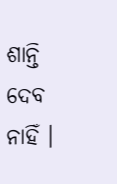ଶାନ୍ତି ଦେବ ନାହିଁ ।